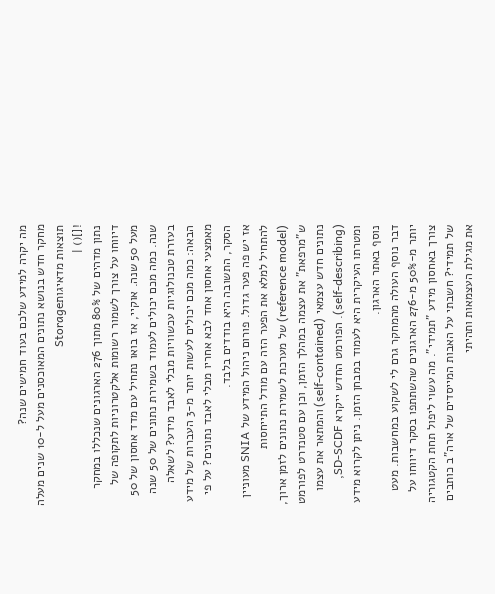מה יקרה למידע שלכם בעוד חמישים שנה?
מחקר חדש בנושא נתונים המאוכסנים מעל ל-10 שנים מעלה תוצאות מדאיגותStorage
![]() |
נתון מדהים של 80% מתוך 276 הארגונים שנכללו במחקר דיווחו על צורך לשמור רשומות אלקטרוניות לתקופה של מעל 50 שנה. אוקיי, אז בואו נתחיל עם מדד אחסון של 50 שנה. כמה מכם יכולים לעמוד בשמירת נתונים של 50 שנה בעזרת טכנולוגיות עכשוויות מבלי לאבד מידע? לשאלה הבאה: כמה מכם יכולים לעשות יותר מ-3 העברות של מידע מאמצעי אחסון אחד לבא אחריו מבלי לאבד נתונים? על פי הסקר, התשובה היא בודדים בלבד.
אז יש פה פער גדול. פורום ניהול המידע של SNIA מעוניין להתחיל למלא את הפער הזה עם מודל התייחסות (reference model) של מערכת לשמירת נתונים לזמן ארוך, ש"מרפאת" את עצמה במהלך הזמן, וכן עם סטנדרט לפורמט נתונים חדש עצמאי (self-contained) והמתאר את עצמו (self-describing). הפורמט החדש ייקרא SD-SCDF, ומטרתו העיקרית היא לעמוד במבחן הזמן. ניתן לקרוא מידע נוסף באתר הארגון.
דבר נוסף העולה מהמחקר גרם לי לשקוע במחשבות. מעט יותר מ-50% מ-276 הארגונים שהשתתפו בסקר דיווחו על צורך באחסון מידע "תמידי". מה עשוי ליפול תחת הקטגוריה של תמידי? חשבתי על האבות המייסדים של ארה"ב כותבים את מגילת העצמאות ותהיתי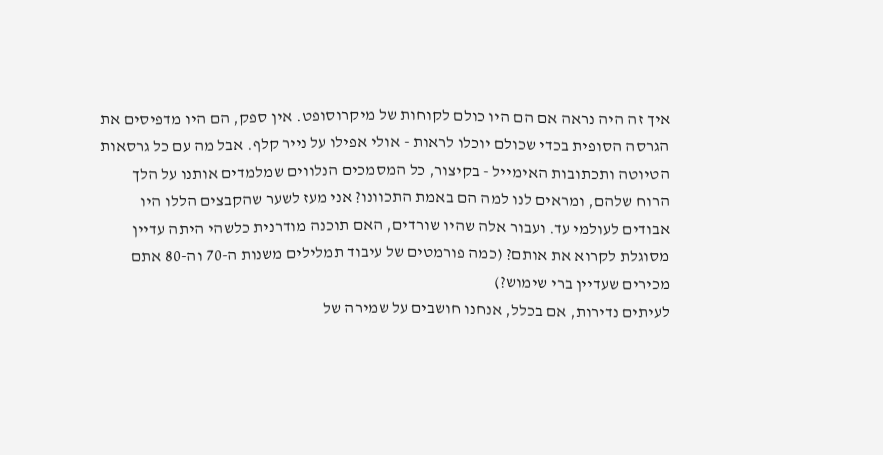איך זה היה נראה אם הם היו כולם לקוחות של מיקרוסופט. אין ספק, הם היו מדפיסים את הגרסה הסופית בכדי שכולם יוכלו לראות - אולי אפילו על נייר קלף. אבל מה עם כל גרסאות הטיוטה ותכתובות האימייל - בקיצור, כל המסמכים הנלווים שמלמדים אותנו על הלך הרוח שלהם, ומראים לנו למה הם באמת התכוונו? אני מעז לשער שהקבצים הללו היו אבודים לעולמי עד. ועבור אלה שהיו שורדים, האם תוכנה מודרנית כלשהי היתה עדיין מסוגלת לקרוא את אותם? (כמה פורמטים של עיבוד תמלילים משנות ה-70 וה-80 אתם מכירים שעדיין ברי שימוש?)
לעיתים נדירות, אם בכלל, אנחנו חושבים על שמירה של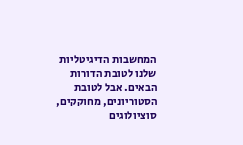המחשבות הדיגיטליות שלנו לטובת הדורות הבאים. אבל לטובת הסטוריונים, מחוקקים, סוציולוגים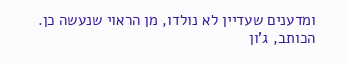ומדענים שעדיין לא נולדו, מן הראוי שנעשה כן.
הכותב, ג'ון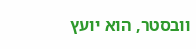וובסטר, הוא יועץ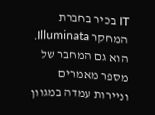IT בכיר בחברת המחקר Illuminata. הוא גם המחבר של מספר מאמרים וניירות עמדה במגוון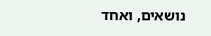נושאים, ואחד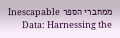ממחברי הספר Inescapable Data: Harnessing the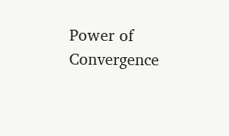Power of Convergence